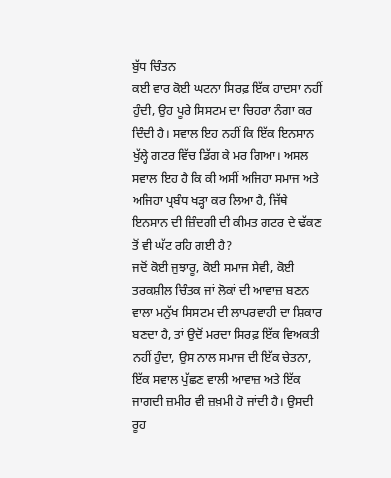ਬੁੱਧ ਚਿੰਤਨ
ਕਈ ਵਾਰ ਕੋਈ ਘਟਨਾ ਸਿਰਫ਼ ਇੱਕ ਹਾਦਸਾ ਨਹੀਂ ਹੁੰਦੀ, ਉਹ ਪੂਰੇ ਸਿਸਟਮ ਦਾ ਚਿਹਰਾ ਨੰਗਾ ਕਰ ਦਿੰਦੀ ਹੈ। ਸਵਾਲ ਇਹ ਨਹੀਂ ਕਿ ਇੱਕ ਇਨਸਾਨ ਖੁੱਲ੍ਹੇ ਗਟਰ ਵਿੱਚ ਡਿੱਗ ਕੇ ਮਰ ਗਿਆ। ਅਸਲ ਸਵਾਲ ਇਹ ਹੈ ਕਿ ਕੀ ਅਸੀਂ ਅਜਿਹਾ ਸਮਾਜ ਅਤੇ ਅਜਿਹਾ ਪ੍ਰਬੰਧ ਖੜ੍ਹਾ ਕਰ ਲਿਆ ਹੈ, ਜਿੱਥੇ ਇਨਸਾਨ ਦੀ ਜ਼ਿੰਦਗੀ ਦੀ ਕੀਮਤ ਗਟਰ ਦੇ ਢੱਕਣ ਤੋਂ ਵੀ ਘੱਟ ਰਹਿ ਗਈ ਹੈ?
ਜਦੋਂ ਕੋਈ ਜੁਝਾਰੂ, ਕੋਈ ਸਮਾਜ ਸੇਵੀ, ਕੋਈ ਤਰਕਸ਼ੀਲ ਚਿੰਤਕ ਜਾਂ ਲੋਕਾਂ ਦੀ ਆਵਾਜ਼ ਬਣਨ ਵਾਲਾ ਮਨੁੱਖ ਸਿਸਟਮ ਦੀ ਲਾਪਰਵਾਹੀ ਦਾ ਸ਼ਿਕਾਰ ਬਣਦਾ ਹੈ, ਤਾਂ ਉਦੋਂ ਮਰਦਾ ਸਿਰਫ਼ ਇੱਕ ਵਿਅਕਤੀ ਨਹੀਂ ਹੁੰਦਾ, ਉਸ ਨਾਲ ਸਮਾਜ ਦੀ ਇੱਕ ਚੇਤਨਾ, ਇੱਕ ਸਵਾਲ ਪੁੱਛਣ ਵਾਲੀ ਆਵਾਜ਼ ਅਤੇ ਇੱਕ ਜਾਗਦੀ ਜ਼ਮੀਰ ਵੀ ਜ਼ਖ਼ਮੀ ਹੋ ਜਾਂਦੀ ਹੈ। ਉਸਦੀ ਰੂਹ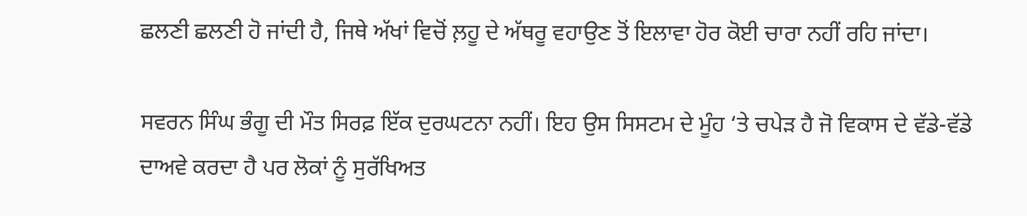ਛਲਣੀ ਛਲਣੀ ਹੋ ਜਾਂਦੀ ਹੈ, ਜਿਥੇ ਅੱਖਾਂ ਵਿਚੋਂ ਲ਼ਹੂ ਦੇ ਅੱਥਰੂ ਵਹਾਉਣ ਤੋਂ ਇਲਾਵਾ ਹੋਰ ਕੋਈ ਚਾਰਾ ਨਹੀਂ ਰਹਿ ਜਾਂਦਾ।

ਸਵਰਨ ਸਿੰਘ ਭੰਗੂ ਦੀ ਮੌਤ ਸਿਰਫ਼ ਇੱਕ ਦੁਰਘਟਨਾ ਨਹੀਂ। ਇਹ ਉਸ ਸਿਸਟਮ ਦੇ ਮੂੰਹ ‘ਤੇ ਚਪੇੜ ਹੈ ਜੋ ਵਿਕਾਸ ਦੇ ਵੱਡੇ-ਵੱਡੇ ਦਾਅਵੇ ਕਰਦਾ ਹੈ ਪਰ ਲੋਕਾਂ ਨੂੰ ਸੁਰੱਖਿਅਤ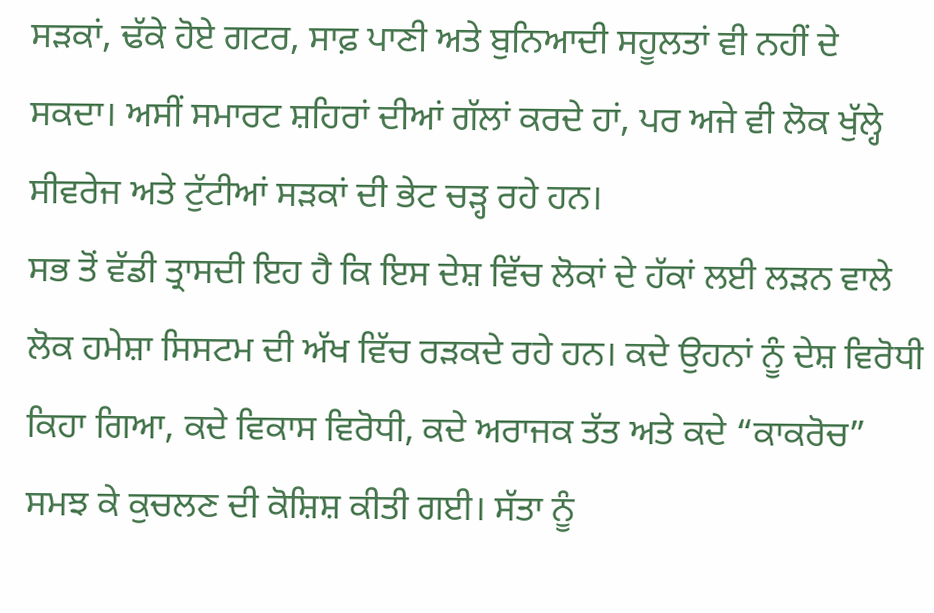ਸੜਕਾਂ, ਢੱਕੇ ਹੋਏ ਗਟਰ, ਸਾਫ਼ ਪਾਣੀ ਅਤੇ ਬੁਨਿਆਦੀ ਸਹੂਲਤਾਂ ਵੀ ਨਹੀਂ ਦੇ ਸਕਦਾ। ਅਸੀਂ ਸਮਾਰਟ ਸ਼ਹਿਰਾਂ ਦੀਆਂ ਗੱਲਾਂ ਕਰਦੇ ਹਾਂ, ਪਰ ਅਜੇ ਵੀ ਲੋਕ ਖੁੱਲ੍ਹੇ ਸੀਵਰੇਜ ਅਤੇ ਟੁੱਟੀਆਂ ਸੜਕਾਂ ਦੀ ਭੇਟ ਚੜ੍ਹ ਰਹੇ ਹਨ।
ਸਭ ਤੋਂ ਵੱਡੀ ਤ੍ਰਾਸਦੀ ਇਹ ਹੈ ਕਿ ਇਸ ਦੇਸ਼ ਵਿੱਚ ਲੋਕਾਂ ਦੇ ਹੱਕਾਂ ਲਈ ਲੜਨ ਵਾਲੇ ਲੋਕ ਹਮੇਸ਼ਾ ਸਿਸਟਮ ਦੀ ਅੱਖ ਵਿੱਚ ਰੜਕਦੇ ਰਹੇ ਹਨ। ਕਦੇ ਉਹਨਾਂ ਨੂੰ ਦੇਸ਼ ਵਿਰੋਧੀ ਕਿਹਾ ਗਿਆ, ਕਦੇ ਵਿਕਾਸ ਵਿਰੋਧੀ, ਕਦੇ ਅਰਾਜਕ ਤੱਤ ਅਤੇ ਕਦੇ “ਕਾਕਰੋਚ” ਸਮਝ ਕੇ ਕੁਚਲਣ ਦੀ ਕੋਸ਼ਿਸ਼ ਕੀਤੀ ਗਈ। ਸੱਤਾ ਨੂੰ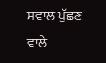ਸਵਾਲ ਪੁੱਛਣ ਵਾਲੇ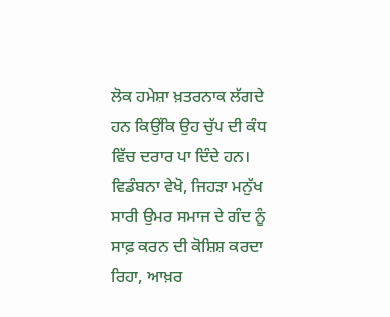ਲੋਕ ਹਮੇਸ਼ਾ ਖ਼ਤਰਨਾਕ ਲੱਗਦੇ ਹਨ ਕਿਉਂਕਿ ਉਹ ਚੁੱਪ ਦੀ ਕੰਧ ਵਿੱਚ ਦਰਾਰ ਪਾ ਦਿੰਦੇ ਹਨ।
ਵਿਡੰਬਨਾ ਵੇਖੋ, ਜਿਹੜਾ ਮਨੁੱਖ ਸਾਰੀ ਉਮਰ ਸਮਾਜ ਦੇ ਗੰਦ ਨੂੰ ਸਾਫ਼ ਕਰਨ ਦੀ ਕੋਸ਼ਿਸ਼ ਕਰਦਾ ਰਿਹਾ, ਆਖ਼ਰ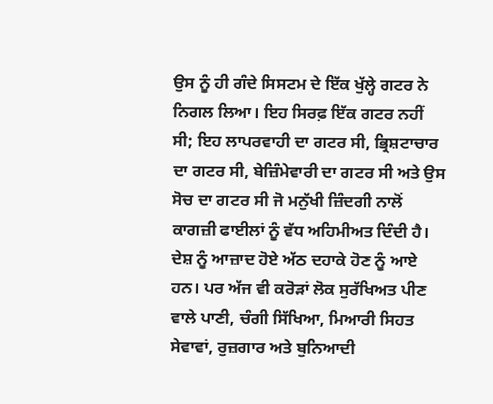ਉਸ ਨੂੰ ਹੀ ਗੰਦੇ ਸਿਸਟਮ ਦੇ ਇੱਕ ਖੁੱਲ੍ਹੇ ਗਟਰ ਨੇ ਨਿਗਲ ਲਿਆ। ਇਹ ਸਿਰਫ਼ ਇੱਕ ਗਟਰ ਨਹੀਂ ਸੀ; ਇਹ ਲਾਪਰਵਾਹੀ ਦਾ ਗਟਰ ਸੀ, ਭ੍ਰਿਸ਼ਟਾਚਾਰ ਦਾ ਗਟਰ ਸੀ, ਬੇਜ਼ਿੰਮੇਵਾਰੀ ਦਾ ਗਟਰ ਸੀ ਅਤੇ ਉਸ ਸੋਚ ਦਾ ਗਟਰ ਸੀ ਜੋ ਮਨੁੱਖੀ ਜ਼ਿੰਦਗੀ ਨਾਲੋਂ ਕਾਗਜ਼ੀ ਫਾਈਲਾਂ ਨੂੰ ਵੱਧ ਅਹਿਮੀਅਤ ਦਿੰਦੀ ਹੈ।
ਦੇਸ਼ ਨੂੰ ਆਜ਼ਾਦ ਹੋਏ ਅੱਠ ਦਹਾਕੇ ਹੋਣ ਨੂੰ ਆਏ ਹਨ। ਪਰ ਅੱਜ ਵੀ ਕਰੋੜਾਂ ਲੋਕ ਸੁਰੱਖਿਅਤ ਪੀਣ ਵਾਲੇ ਪਾਣੀ, ਚੰਗੀ ਸਿੱਖਿਆ, ਮਿਆਰੀ ਸਿਹਤ ਸੇਵਾਵਾਂ, ਰੁਜ਼ਗਾਰ ਅਤੇ ਬੁਨਿਆਦੀ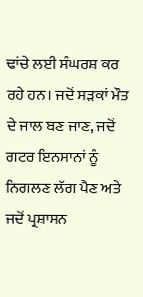ਢਾਂਚੇ ਲਈ ਸੰਘਰਸ਼ ਕਰ ਰਹੇ ਹਨ। ਜਦੋਂ ਸੜਕਾਂ ਮੌਤ ਦੇ ਜਾਲ ਬਣ ਜਾਣ, ਜਦੋਂ ਗਟਰ ਇਨਸਾਨਾਂ ਨੂੰ ਨਿਗਲਣ ਲੱਗ ਪੈਣ ਅਤੇ ਜਦੋਂ ਪ੍ਰਸ਼ਾਸਨ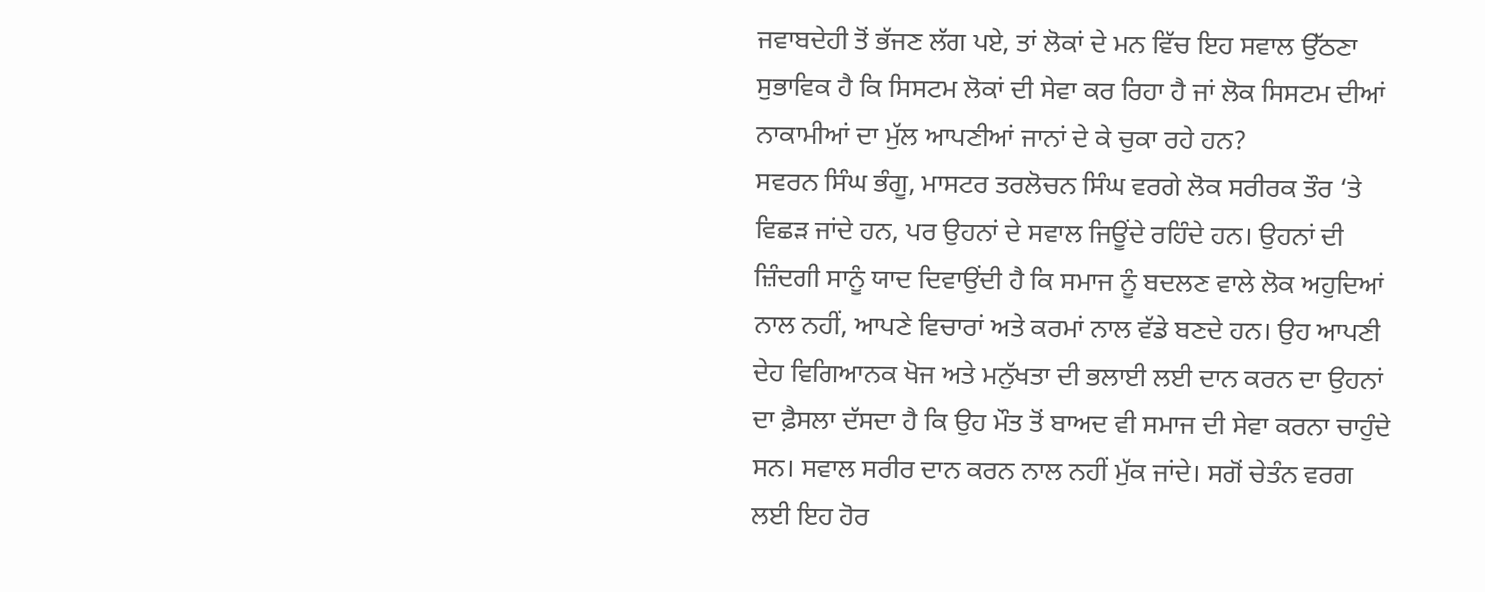ਜਵਾਬਦੇਹੀ ਤੋਂ ਭੱਜਣ ਲੱਗ ਪਏ, ਤਾਂ ਲੋਕਾਂ ਦੇ ਮਨ ਵਿੱਚ ਇਹ ਸਵਾਲ ਉੱਠਣਾ ਸੁਭਾਵਿਕ ਹੈ ਕਿ ਸਿਸਟਮ ਲੋਕਾਂ ਦੀ ਸੇਵਾ ਕਰ ਰਿਹਾ ਹੈ ਜਾਂ ਲੋਕ ਸਿਸਟਮ ਦੀਆਂ ਨਾਕਾਮੀਆਂ ਦਾ ਮੁੱਲ ਆਪਣੀਆਂ ਜਾਨਾਂ ਦੇ ਕੇ ਚੁਕਾ ਰਹੇ ਹਨ?
ਸਵਰਨ ਸਿੰਘ ਭੰਗੂ, ਮਾਸਟਰ ਤਰਲੋਚਨ ਸਿੰਘ ਵਰਗੇ ਲੋਕ ਸਰੀਰਕ ਤੌਰ ‘ਤੇ ਵਿਛੜ ਜਾਂਦੇ ਹਨ, ਪਰ ਉਹਨਾਂ ਦੇ ਸਵਾਲ ਜਿਊਂਦੇ ਰਹਿੰਦੇ ਹਨ। ਉਹਨਾਂ ਦੀ ਜ਼ਿੰਦਗੀ ਸਾਨੂੰ ਯਾਦ ਦਿਵਾਉਂਦੀ ਹੈ ਕਿ ਸਮਾਜ ਨੂੰ ਬਦਲਣ ਵਾਲੇ ਲੋਕ ਅਹੁਦਿਆਂ ਨਾਲ ਨਹੀਂ, ਆਪਣੇ ਵਿਚਾਰਾਂ ਅਤੇ ਕਰਮਾਂ ਨਾਲ ਵੱਡੇ ਬਣਦੇ ਹਨ। ਉਹ ਆਪਣੀ ਦੇਹ ਵਿਗਿਆਨਕ ਖੋਜ ਅਤੇ ਮਨੁੱਖਤਾ ਦੀ ਭਲਾਈ ਲਈ ਦਾਨ ਕਰਨ ਦਾ ਉਹਨਾਂ ਦਾ ਫ਼ੈਸਲਾ ਦੱਸਦਾ ਹੈ ਕਿ ਉਹ ਮੌਤ ਤੋਂ ਬਾਅਦ ਵੀ ਸਮਾਜ ਦੀ ਸੇਵਾ ਕਰਨਾ ਚਾਹੁੰਦੇ ਸਨ। ਸਵਾਲ ਸਰੀਰ ਦਾਨ ਕਰਨ ਨਾਲ ਨਹੀਂ ਮੁੱਕ ਜਾਂਦੇ। ਸਗੋਂ ਚੇਤੰਨ ਵਰਗ ਲਈ ਇਹ ਹੋਰ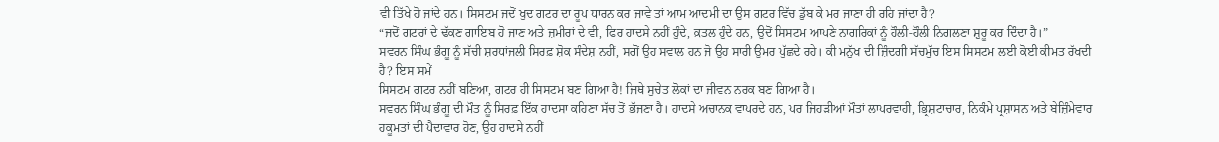ਵੀ ਤਿੱਖੇ ਹੋ ਜਾਂਦੇ ਹਨ। ਸਿਸਟਮ ਜਦੋਂ ਖੁਦ ਗਟਰ ਦਾ ਰੂਪ ਧਾਰਨ ਕਰ ਜਾਵੇ ਤਾਂ ਆਮ ਆਦਮੀ ਦਾ ਉਸ ਗਟਰ ਵਿੱਚ ਡੁੱਬ ਕੇ ਮਰ ਜਾਣਾ ਹੀ ਰਹਿ ਜਾਂਦਾ ਹੈ?
“ਜਦੋਂ ਗਟਰਾਂ ਦੇ ਢੱਕਣ ਗਾਇਬ ਹੋ ਜਾਣ ਅਤੇ ਜ਼ਮੀਰਾਂ ਦੇ ਵੀ, ਫਿਰ ਹਾਦਸੇ ਨਹੀਂ ਹੁੰਦੇ, ਕ਼ਤਲ ਹੁੰਦੇ ਹਨ, ਉਦੋਂ ਸਿਸਟਮ ਆਪਣੇ ਨਾਗਰਿਕਾਂ ਨੂੰ ਹੌਲੀ-ਹੌਲੀ ਨਿਗਲਣਾ ਸ਼ੁਰੂ ਕਰ ਦਿੰਦਾ ਹੈ।”
ਸਵਰਨ ਸਿੰਘ ਭੰਗੂ ਨੂੰ ਸੱਚੀ ਸ਼ਰਧਾਂਜਲੀ ਸਿਰਫ਼ ਸ਼ੋਕ ਸੰਦੇਸ਼ ਨਹੀਂ, ਸਗੋਂ ਉਹ ਸਵਾਲ ਹਨ ਜੋ ਉਹ ਸਾਰੀ ਉਮਰ ਪੁੱਛਦੇ ਰਹੇ। ਕੀ ਮਨੁੱਖ ਦੀ ਜ਼ਿੰਦਗੀ ਸੱਚਮੁੱਚ ਇਸ ਸਿਸਟਮ ਲਈ ਕੋਈ ਕੀਮਤ ਰੱਖਦੀ ਹੈ? ਇਸ ਸਮੇਂ
ਸਿਸਟਮ ਗਟਰ ਨਹੀਂ ਬਣਿਆ, ਗਟਰ ਹੀ ਸਿਸਟਮ ਬਣ ਗਿਆ ਹੈ! ਜਿਥੇ ਸੁਚੇਤ ਲੋਕਾਂ ਦਾ ਜੀਵਨ ਨਰਕ ਬਣ ਗਿਆ ਹੈ।
ਸਵਰਨ ਸਿੰਘ ਭੰਗੂ ਦੀ ਮੌਤ ਨੂੰ ਸਿਰਫ਼ ਇੱਕ ਹਾਦਸਾ ਕਹਿਣਾ ਸੱਚ ਤੋਂ ਭੱਜਣਾ ਹੈ। ਹਾਦਸੇ ਅਚਾਨਕ ਵਾਪਰਦੇ ਹਨ, ਪਰ ਜਿਹੜੀਆਂ ਮੌਤਾਂ ਲਾਪਰਵਾਹੀ, ਭ੍ਰਿਸ਼ਟਾਚਾਰ, ਨਿਕੰਮੇ ਪ੍ਰਸ਼ਾਸਨ ਅਤੇ ਬੇਜ਼ਿੰਮੇਵਾਰ ਹਕੂਮਤਾਂ ਦੀ ਪੈਦਾਵਾਰ ਹੋਣ, ਉਹ ਹਾਦਸੇ ਨਹੀਂ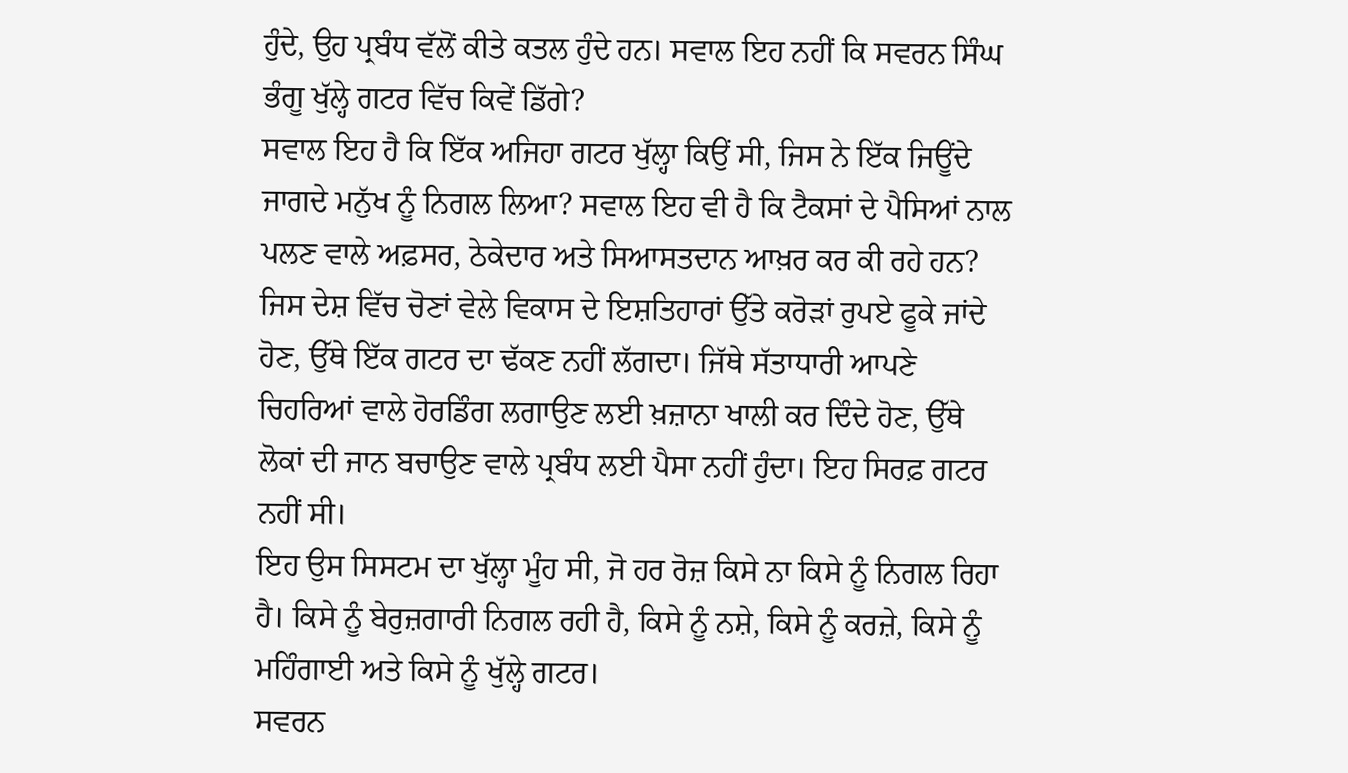ਹੁੰਦੇ, ਉਹ ਪ੍ਰਬੰਧ ਵੱਲੋਂ ਕੀਤੇ ਕਤਲ ਹੁੰਦੇ ਹਨ। ਸਵਾਲ ਇਹ ਨਹੀਂ ਕਿ ਸਵਰਨ ਸਿੰਘ ਭੰਗੂ ਖੁੱਲ੍ਹੇ ਗਟਰ ਵਿੱਚ ਕਿਵੇਂ ਡਿੱਗੇ?
ਸਵਾਲ ਇਹ ਹੈ ਕਿ ਇੱਕ ਅਜਿਹਾ ਗਟਰ ਖੁੱਲ੍ਹਾ ਕਿਉਂ ਸੀ, ਜਿਸ ਨੇ ਇੱਕ ਜਿਊਂਦੇ ਜਾਗਦੇ ਮਨੁੱਖ ਨੂੰ ਨਿਗਲ ਲਿਆ? ਸਵਾਲ ਇਹ ਵੀ ਹੈ ਕਿ ਟੈਕਸਾਂ ਦੇ ਪੈਸਿਆਂ ਨਾਲ ਪਲਣ ਵਾਲੇ ਅਫ਼ਸਰ, ਠੇਕੇਦਾਰ ਅਤੇ ਸਿਆਸਤਦਾਨ ਆਖ਼ਰ ਕਰ ਕੀ ਰਹੇ ਹਨ? ਜਿਸ ਦੇਸ਼ ਵਿੱਚ ਚੋਣਾਂ ਵੇਲੇ ਵਿਕਾਸ ਦੇ ਇਸ਼ਤਿਹਾਰਾਂ ਉੱਤੇ ਕਰੋੜਾਂ ਰੁਪਏ ਫੂਕੇ ਜਾਂਦੇ ਹੋਣ, ਉੱਥੇ ਇੱਕ ਗਟਰ ਦਾ ਢੱਕਣ ਨਹੀਂ ਲੱਗਦਾ। ਜਿੱਥੇ ਸੱਤਾਧਾਰੀ ਆਪਣੇ ਚਿਹਰਿਆਂ ਵਾਲੇ ਹੋਰਡਿੰਗ ਲਗਾਉਣ ਲਈ ਖ਼ਜ਼ਾਨਾ ਖਾਲੀ ਕਰ ਦਿੰਦੇ ਹੋਣ, ਉੱਥੇ ਲੋਕਾਂ ਦੀ ਜਾਨ ਬਚਾਉਣ ਵਾਲੇ ਪ੍ਰਬੰਧ ਲਈ ਪੈਸਾ ਨਹੀਂ ਹੁੰਦਾ। ਇਹ ਸਿਰਫ਼ ਗਟਰ ਨਹੀਂ ਸੀ।
ਇਹ ਉਸ ਸਿਸਟਮ ਦਾ ਖੁੱਲ੍ਹਾ ਮੂੰਹ ਸੀ, ਜੋ ਹਰ ਰੋਜ਼ ਕਿਸੇ ਨਾ ਕਿਸੇ ਨੂੰ ਨਿਗਲ ਰਿਹਾ ਹੈ। ਕਿਸੇ ਨੂੰ ਬੇਰੁਜ਼ਗਾਰੀ ਨਿਗਲ ਰਹੀ ਹੈ, ਕਿਸੇ ਨੂੰ ਨਸ਼ੇ, ਕਿਸੇ ਨੂੰ ਕਰਜ਼ੇ, ਕਿਸੇ ਨੂੰ ਮਹਿੰਗਾਈ ਅਤੇ ਕਿਸੇ ਨੂੰ ਖੁੱਲ੍ਹੇ ਗਟਰ।
ਸਵਰਨ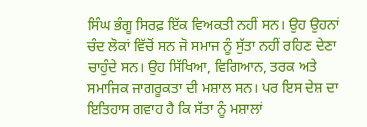ਸਿੰਘ ਭੰਗੂ ਸਿਰਫ਼ ਇੱਕ ਵਿਅਕਤੀ ਨਹੀਂ ਸਨ। ਉਹ ਉਹਨਾਂ ਚੰਦ ਲੋਕਾਂ ਵਿੱਚੋਂ ਸਨ ਜੋ ਸਮਾਜ ਨੂੰ ਸੁੱਤਾ ਨਹੀਂ ਰਹਿਣ ਦੇਣਾ ਚਾਹੁੰਦੇ ਸਨ। ਉਹ ਸਿੱਖਿਆ, ਵਿਗਿਆਨ, ਤਰਕ ਅਤੇ ਸਮਾਜਿਕ ਜਾਗਰੂਕਤਾ ਦੀ ਮਸ਼ਾਲ ਸਨ। ਪਰ ਇਸ ਦੇਸ਼ ਦਾ ਇਤਿਹਾਸ ਗਵਾਹ ਹੈ ਕਿ ਸੱਤਾ ਨੂੰ ਮਸ਼ਾਲਾਂ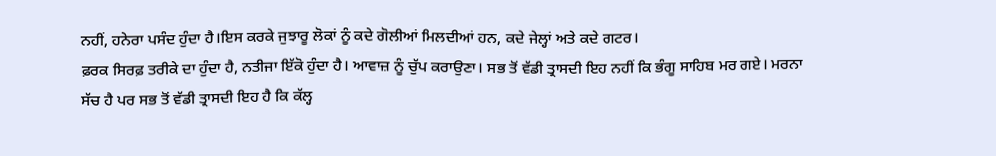ਨਹੀਂ, ਹਨੇਰਾ ਪਸੰਦ ਹੁੰਦਾ ਹੈ।ਇਸ ਕਰਕੇ ਜੁਝਾਰੂ ਲੋਕਾਂ ਨੂੰ ਕਦੇ ਗੋਲੀਆਂ ਮਿਲਦੀਆਂ ਹਨ, ਕਦੇ ਜੇਲ੍ਹਾਂ ਅਤੇ ਕਦੇ ਗਟਰ।
ਫ਼ਰਕ ਸਿਰਫ਼ ਤਰੀਕੇ ਦਾ ਹੁੰਦਾ ਹੈ, ਨਤੀਜਾ ਇੱਕੋ ਹੁੰਦਾ ਹੈ। ਆਵਾਜ਼ ਨੂੰ ਚੁੱਪ ਕਰਾਉਣਾ। ਸਭ ਤੋਂ ਵੱਡੀ ਤ੍ਰਾਸਦੀ ਇਹ ਨਹੀਂ ਕਿ ਭੰਗੂ ਸਾਹਿਬ ਮਰ ਗਏ। ਮਰਨਾ ਸੱਚ ਹੈ ਪਰ ਸਭ ਤੋਂ ਵੱਡੀ ਤ੍ਰਾਸਦੀ ਇਹ ਹੈ ਕਿ ਕੱਲ੍ਹ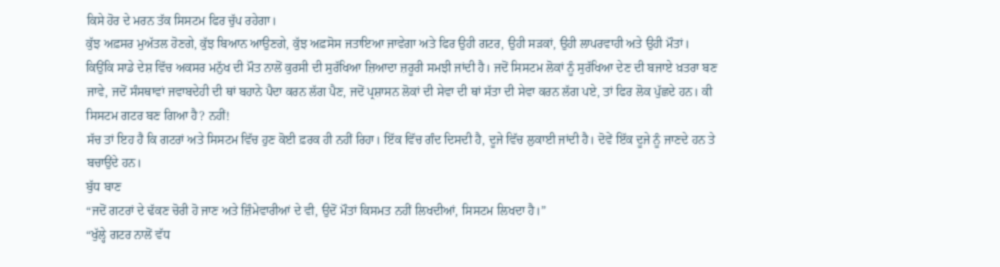ਕਿਸੇ ਹੋਰ ਦੇ ਮਰਨ ਤੱਕ ਸਿਸਟਮ ਫਿਰ ਚੁੱਪ ਰਹੇਗਾ।
ਕੁੱਝ ਅਫ਼ਸਰ ਮੁਅੱਤਲ ਹੋਣਗੇ, ਕੁੱਝ ਬਿਆਨ ਆਉਣਗੇ, ਕੁੱਝ ਅਫ਼ਸੋਸ ਜਤਾਇਆ ਜਾਵੇਗਾ ਅਤੇ ਫਿਰ ਉਹੀ ਗਟਰ, ਉਹੀ ਸੜਕਾਂ, ਉਹੀ ਲਾਪਰਵਾਹੀ ਅਤੇ ਉਹੀ ਮੌਤਾਂ।
ਕਿਉਂਕਿ ਸਾਡੇ ਦੇਸ਼ ਵਿੱਚ ਅਕਸਰ ਮਨੁੱਖ ਦੀ ਮੌਤ ਨਾਲੋਂ ਕੁਰਸੀ ਦੀ ਸੁਰੱਖਿਆ ਜ਼ਿਆਦਾ ਜ਼ਰੂਰੀ ਸਮਝੀ ਜਾਂਦੀ ਹੈ। ਜਦੋਂ ਸਿਸਟਮ ਲੋਕਾਂ ਨੂੰ ਸੁਰੱਖਿਆ ਦੇਣ ਦੀ ਬਜਾਏ ਖ਼ਤਰਾ ਬਣ ਜਾਵੇ, ਜਦੋਂ ਸੰਸਥਾਵਾਂ ਜਵਾਬਦੇਹੀ ਦੀ ਥਾਂ ਬਹਾਨੇ ਪੈਦਾ ਕਰਨ ਲੱਗ ਪੈਣ, ਜਦੋਂ ਪ੍ਰਸ਼ਾਸਨ ਲੋਕਾਂ ਦੀ ਸੇਵਾ ਦੀ ਥਾਂ ਸੱਤਾ ਦੀ ਸੇਵਾ ਕਰਨ ਲੱਗ ਪਏ, ਤਾਂ ਫਿਰ ਲੋਕ ਪੁੱਛਦੇ ਹਨ। ਕੀ ਸਿਸਟਮ ਗਟਰ ਬਣ ਗਿਆ ਹੈ? ਨਹੀਂ!
ਸੱਚ ਤਾਂ ਇਹ ਹੈ ਕਿ ਗਟਰਾਂ ਅਤੇ ਸਿਸਟਮ ਵਿੱਚ ਹੁਣ ਕੋਈ ਫ਼ਰਕ ਹੀ ਨਹੀਂ ਰਿਹਾ। ਇੱਕ ਵਿੱਚ ਗੰਦ ਦਿਸਦੀ ਹੈ, ਦੂਜੇ ਵਿੱਚ ਲੁਕਾਈ ਜਾਂਦੀ ਹੈ। ਦੋਵੇਂ ਇੱਕ ਦੂਜੇ ਨੂੰ ਜਾਣਦੇ ਹਨ ਤੇ ਬਚਾਉਂਦੇ ਹਨ।
ਬੁੱਧ ਬਾਣ
“ਜਦੋਂ ਗਟਰਾਂ ਦੇ ਢੱਕਣ ਚੋਰੀ ਹੋ ਜਾਣ ਅਤੇ ਜ਼ਿੰਮੇਵਾਰੀਆਂ ਦੇ ਵੀ, ਉਦੋਂ ਮੌਤਾਂ ਕਿਸਮਤ ਨਹੀਂ ਲਿਖਦੀਆਂ, ਸਿਸਟਮ ਲਿਖਦਾ ਹੈ।”
“ਖੁੱਲ੍ਹੇ ਗਟਰ ਨਾਲੋਂ ਵੱਧ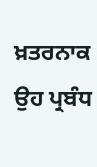ਖ਼ਤਰਨਾਕ ਉਹ ਪ੍ਰਬੰਧ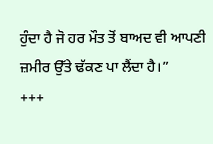ਹੁੰਦਾ ਹੈ ਜੋ ਹਰ ਮੌਤ ਤੋਂ ਬਾਅਦ ਵੀ ਆਪਣੀ ਜ਼ਮੀਰ ਉੱਤੇ ਢੱਕਣ ਪਾ ਲੈਂਦਾ ਹੈ।”
+++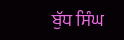ਬੁੱਧ ਸਿੰਘ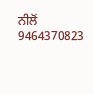ਨੀਲੋਂ
9464370823